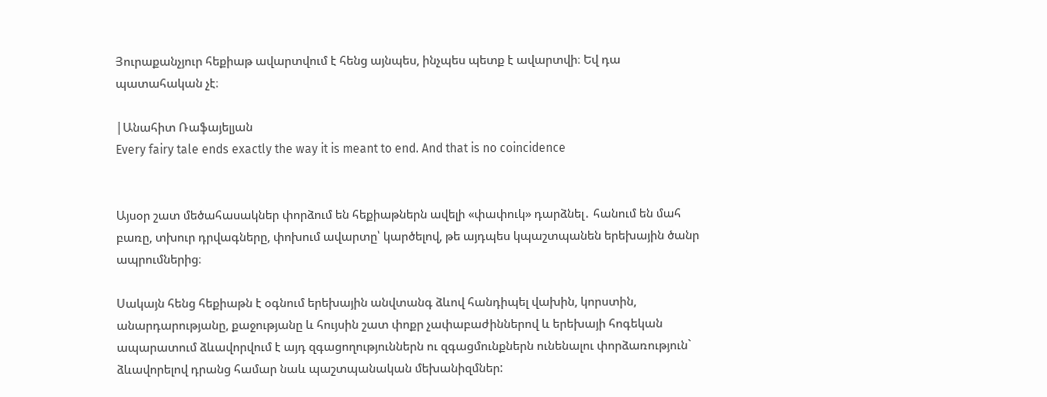Յուրաքանչյուր հեքիաթ ավարտվում է հենց այնպես, ինչպես պետք է ավարտվի։ Եվ դա պատահական չէ։

|Անահիտ Ռաֆայելյան
Every fairy tale ends exactly the way it is meant to end. And that is no coincidence


Այսօր շատ մեծահասակներ փորձում են հեքիաթներն ավելի «փափուկ» դարձնել․ հանում են մահ բառը, տխուր դրվագները, փոխում ավարտը՝ կարծելով, թե այդպես կպաշտպանեն երեխային ծանր ապրումներից։

Սակայն հենց հեքիաթն է օգնում երեխային անվտանգ ձևով հանդիպել վախին, կորստին, անարդարությանը, քաջությանը և հույսին շատ փոքր չափաբաժիններով և երեխայի հոգեկան ապարատում ձևավորվում է այդ զգացողություններն ու զգացմունքներն ունենալու փորձառություն` ձևավորելով դրանց համար նաև պաշտպանական մեխանիզմներ: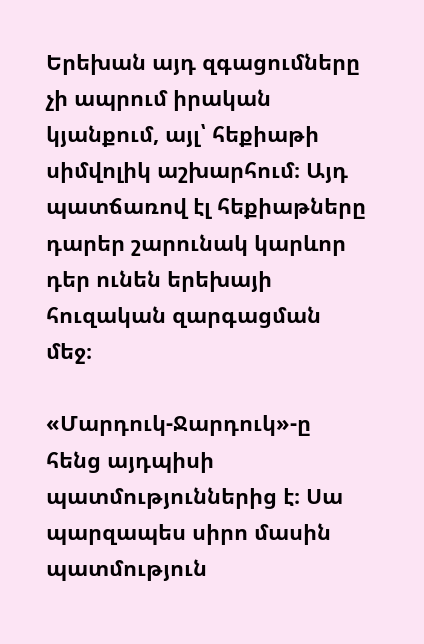Երեխան այդ զգացումները չի ապրում իրական կյանքում, այլ՝ հեքիաթի սիմվոլիկ աշխարհում։ Այդ պատճառով էլ հեքիաթները դարեր շարունակ կարևոր դեր ունեն երեխայի հուզական զարգացման մեջ։

«Մարդուկ-Ջարդուկ»-ը հենց այդպիսի պատմություններից է։ Սա պարզապես սիրո մասին պատմություն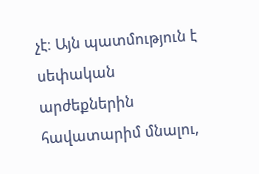չէ։ Այն պատմություն է սեփական արժեքներին հավատարիմ մնալու,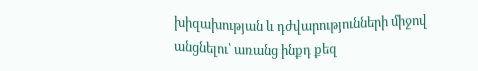խիզախության և դժվարությունների միջով անցնելու՝ առանց ինքդ քեզ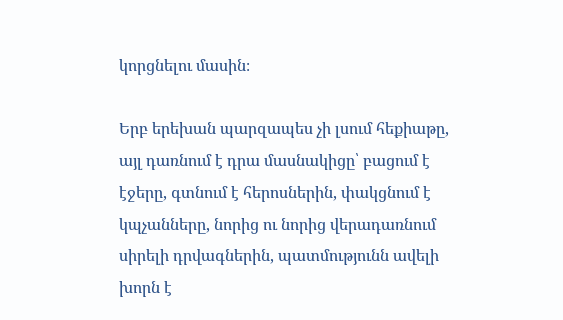կորցնելու մասին։

Երբ երեխան պարզապես չի լսում հեքիաթը, այլ դառնում է դրա մասնակիցը՝ բացում է էջերը, գտնում է հերոսներին, փակցնում է կպչանները, նորից ու նորից վերադառնում սիրելի դրվագներին, պատմությունն ավելի խորն է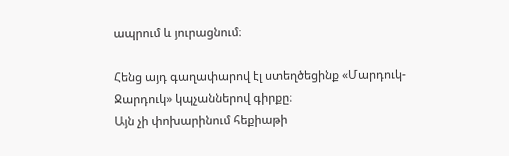ապրում և յուրացնում։

Հենց այդ գաղափարով էլ ստեղծեցինք «Մարդուկ-Ջարդուկ» կպչաններով գիրքը։
Այն չի փոխարինում հեքիաթի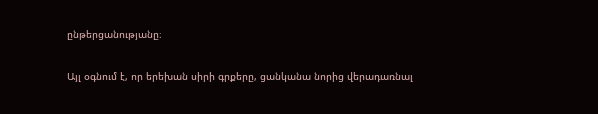ընթերցանությանը։

Այլ օգնում է, որ երեխան սիրի գրքերը, ցանկանա նորից վերադառնալ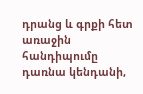դրանց և գրքի հետ առաջին հանդիպումը դառնա կենդանի,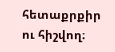հետաքրքիր ու հիշվող։